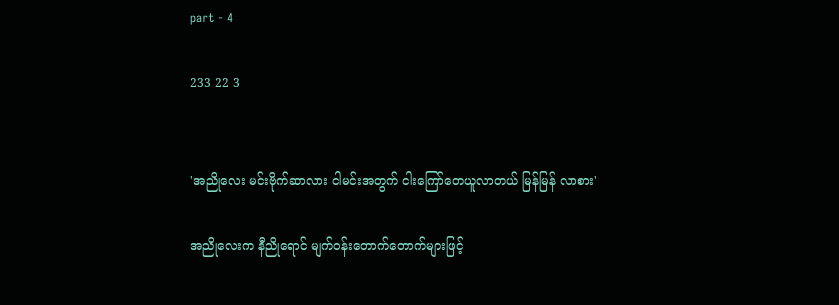part - 4

233 22 3


'အညိုလေး မင်းဗိုက်ဆာ‌လား ငါမင်းအတွက် ငါးကြော်တေယူလာတယ် မြန်မြန် လာစား'

အညိုလေးက နီညိုရောင် မျက်ဝန်းတောက်တောက်များဖြင့်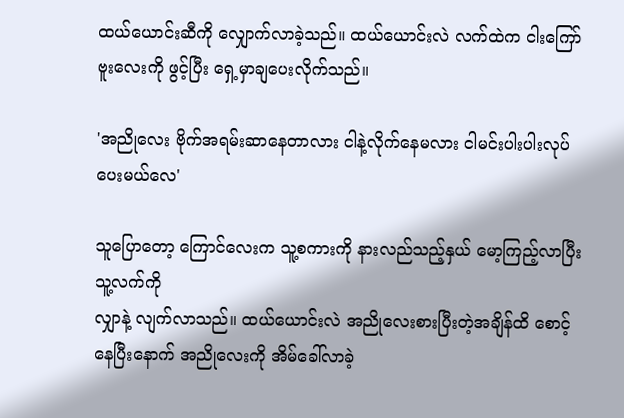ထယ်ယောင်းဆီကို လျှောက်လာခဲ့သည်။ ထယ်ယောင်းလဲ လက်ထဲက ငါးကြော်ဗူးလေးကို ဖွင့်ပြီး ရှေ့မှာချပေးလိုက်သည်။

'အညိုလေး ဗိုက်အရမ်းဆာနေတာလား ငါနဲ့လိုက်နေမလား ငါမင်းပါးပါးလုပ်ပေးမယ်လေ'

သူပြောတော့ ကြောင်လေးက သူ့စကားကို နားလည်သည့်နှယ် မော့ကြည့်လာပြီး သူ့လက်ကို
လျှာနဲ့ လျက်လာသည်။ ထယ်ယောင်းလဲ အညိုလေးစား‌ပြီးတဲ့အချိန်ထိ စောင့်နေပြီးနောက် အညိုလေးကို အိမ်ခေါ်လာခဲ့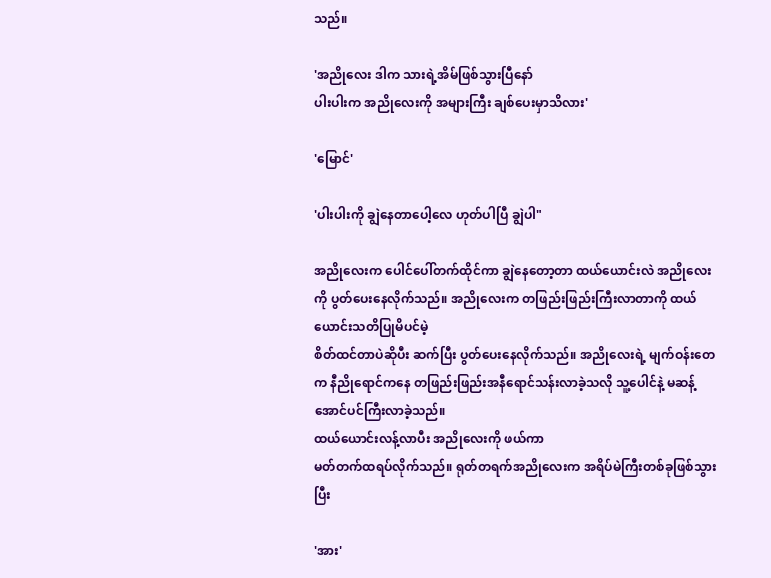သည်။

'အညိုလေး ဒါက သားရဲ့အိမ်ဖြစ်သွားပြီနော်
ပါးပါးက အညိုလေးကို အများကြီး ချစ်ပေးမှာသိလား'

'မြောင်'

'ပါးပါးကို ချွဲနေတာပေါ့လေ ဟုတ်ပါပြီ ချွဲပါ"

အညိုလေးက ပေါင်ပေါ်တက်ထိုင်ကာ ချွဲနေတော့တာ ထယ်ယောင်းလဲ အညိုလေးကို ပွတ်ပေးနေလိုက်သည်။ အညိုလေးက တဖြည်းဖြည်းကြီးလာတာကို ထယ်ယောင်းသတိပြုမိပင်မဲ့
စိတ်ထင်တာပဲဆိုပီး ဆက်ပြီး ပွတ်ပေးနေလိုက်သည်။ အညိုလေးရဲ့ မျက်ဝန်းတေက နီညိုရောင်ကနေ တဖြည်းဖြည်းအနီရောင်သန်းလာခဲ့သလို သူ့ပေါင်နဲ့ မဆန့်အောင်ပင်ကြီးလာခဲ့သည်။
ထယ်ယောင်းလန့်လာပီး အညိုလေးကို ဖယ်ကာ
မတ်တက်ထရပ်လိုက်သည်။ ရုတ်တရက်အညိုလေးက အရိပ်မဲကြီးတစ်ခုဖြစ်သွားပြီး

'အား'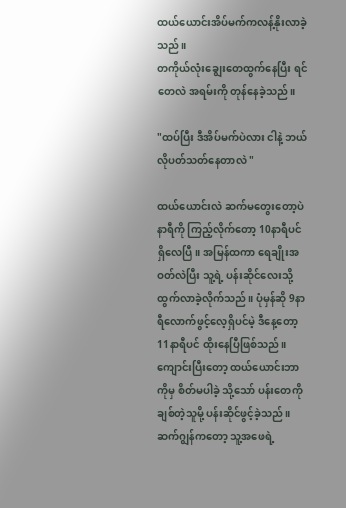ထယ်ယောင်းအိပ်မက်ကလန့်နိုးလာခဲ့သည်။
တကိုယ်လုံးချွေးတေထွက်နေပြီး ရင်တေလဲ အရမ်းကို တုန်နေခဲ့သည်။

"ထပ်ပြီး ဒီအိပ်မက်ပဲလား ငါနဲ့ ဘယ်လိုပတ်သတ်နေတာလဲ "

ထယ်ယောင်းလဲ ဆက်မတွေးတော့ပဲ နာရီကို ကြည့်လိုက်တော့ 10နာရီပင်ရှိလေပြီ။ အမြန်ထကာ ရေချိုးအဝတ်လဲပြီး သူ့ရဲ့ ပန်းဆိုင်လေးသို့ ထွက်လာခဲ့လိုက်သည်။ ပုံမှန်ဆို 9နာရီလောက်ဖွင့်လေ့ရှိပင်မဲ့ ဒီနေ့တော့ 11နာရီပင် ထိုးနေပြီဖြစ်သည်။ ကျောင်းပြီးတော့ ထယ်ယောင်းဘာကိုမှ စိတ်မပါခဲ့ သို့သော် ပန်းတေကို ချစ်တဲ့သူမို့ ပန်းဆိုင်ဖွင့်ခဲ့သည်။ ဆက်ဂျွန်ကတော့ သူ့အဖေရဲ့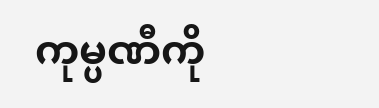ကုမ္ပဏီကို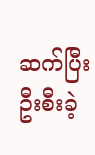ဆက်ပြီး ဦးစီးခဲ့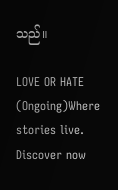သည်။

LOVE OR HATE (Ongoing)Where stories live. Discover now